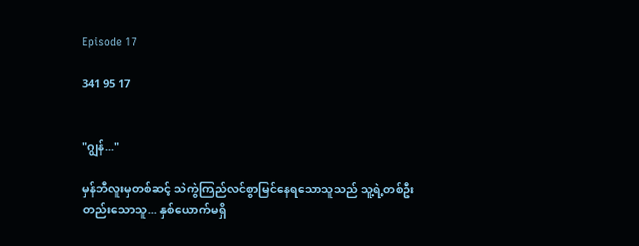Episode 17

341 95 17


"ဂျွန်..."

မှန်ဘီလူးမှတစ်ဆင့် သဲကွဲကြည်လင်စွာမြင်နေရသောသူသည် သူ့ရဲ့တစ်ဦးတည်းသောသူ... နှစ်ယောက်မရှိ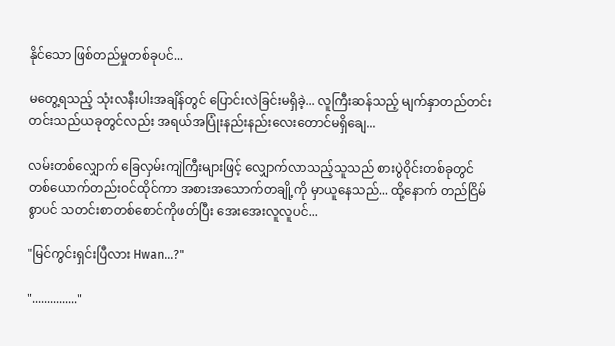နိုင်သော ဖြစ်တည်မှုတစ်ခုပင်...

မတွေ့ရသည့် သုံးလနီးပါးအချိန်တွင် ပြောင်းလဲခြင်းမရှိခဲ့... လူကြီးဆန်သည့် မျက်နှာတည်တင်းတင်းသည်ယခုတွင်လည်း အရယ်အပြုံးနည်းနည်းလေးတောင်မရှိချေ...

လမ်းတစ်လျှောက် ခြေလှမ်းကျဲကြီးများဖြင့် လျှောက်လာသည့်သူသည် စားပွဲဝိုင်းတစ်ခုတွင်တစ်ယောက်တည်းဝင်ထိုင်ကာ အစားအသောက်တချို့ကို မှာယူနေသည်... ထို့နောက် တည်ငြိမ်စွာပင် သတင်းစာတစ်စောင်ကိုဖတ်ပြီး အေးအေးလူလူပင်...

"မြင်ကွင်းရှင်းပြီလား Hwan...?"

"..............."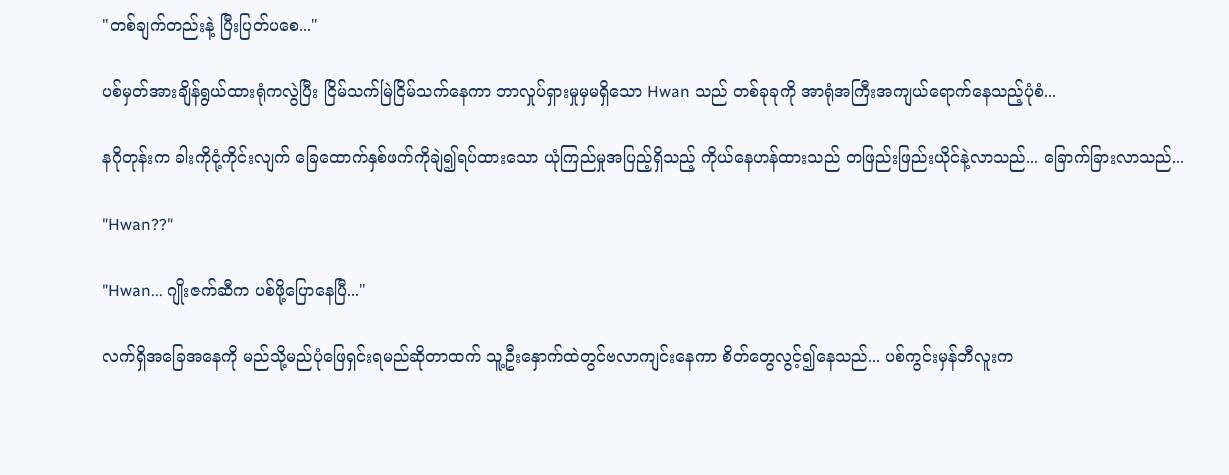"တစ်ချက်တည်းနဲ့ ပြီးပြတ်ပစေ..."

ပစ်မှတ်အားချိန်ရွယ်ထားရုံကလွဲပြီး ငြိမ်သက်မြဲငြိမ်သက်နေကာ ဘာလှုပ်ရှားမှုမှမရှိသော Hwan သည် တစ်ခုခုကို အာရုံအကြီးအကျယ်ရောက်နေသည့်ပုံစံ...

နဂိုတုန်းက ခါးကိုငုံ့ကိုင်းလျက် ခြေထောက်နှစ်ဖက်ကိုချဲ၍ရပ်ထားသော ယုံကြည်မှုအပြည့်ရှိသည့် ကိုယ်နေဟန်ထားသည် တဖြည်းဖြည်းယိုင်နဲ့လာသည်... ခြောက်ခြားလာသည်...

"Hwan??"

"Hwan... ဂျိုးဇက်ဆီက ပစ်ဖို့ပြောနေပြီ..."

လက်ရှိအခြေအနေကို မည်သို့မည်ပုံဖြေရှင်းရမည်ဆိုတာထက် သူ့ဦးနှောက်ထဲတွင်ဗလာကျင်းနေကာ စိတ်တွေလွင့်၍နေသည်... ပစ်ကွင်းမှန်ဘီလူးက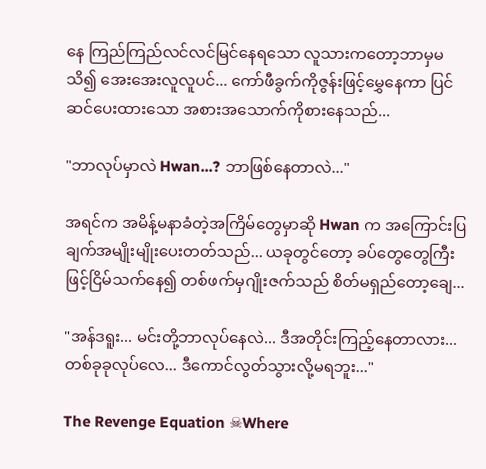နေ ကြည်ကြည်လင်လင်မြင်နေရသော လူသားကတော့ဘာမှမသိ၍ အေးအေးလူလူပင်... ကော်ဖီခွက်ကိုဇွန်းဖြင့်မွှေနေကာ ပြင်ဆင်ပေးထားသော အစားအသောက်ကိုစားနေသည်...

"ဘာလုပ်မှာလဲ Hwan...? ဘာဖြစ်နေတာလဲ..."

အရင်က အမိန့်မနာခံတဲ့အကြိမ်တွေမှာဆို Hwan က အကြောင်းပြချက်အမျိုးမျိုးပေးတတ်သည်... ယခုတွင်တော့ ခပ်တွေတွေကြီးဖြင့်ငြိမ်သက်နေ၍ တစ်ဖက်မှဂျိုးဇက်သည် စိတ်မရှည်တော့ချေ...

"အန်ဒရူး... မင်းတို့ဘာလုပ်နေလဲ... ဒီအတိုင်းကြည့်နေတာလား... တစ်ခုခုလုပ်လေ... ဒီကောင်လွတ်သွားလို့မရဘူး..."

The Revenge Equation ☠Where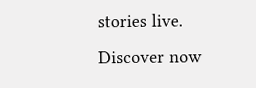stories live. Discover now